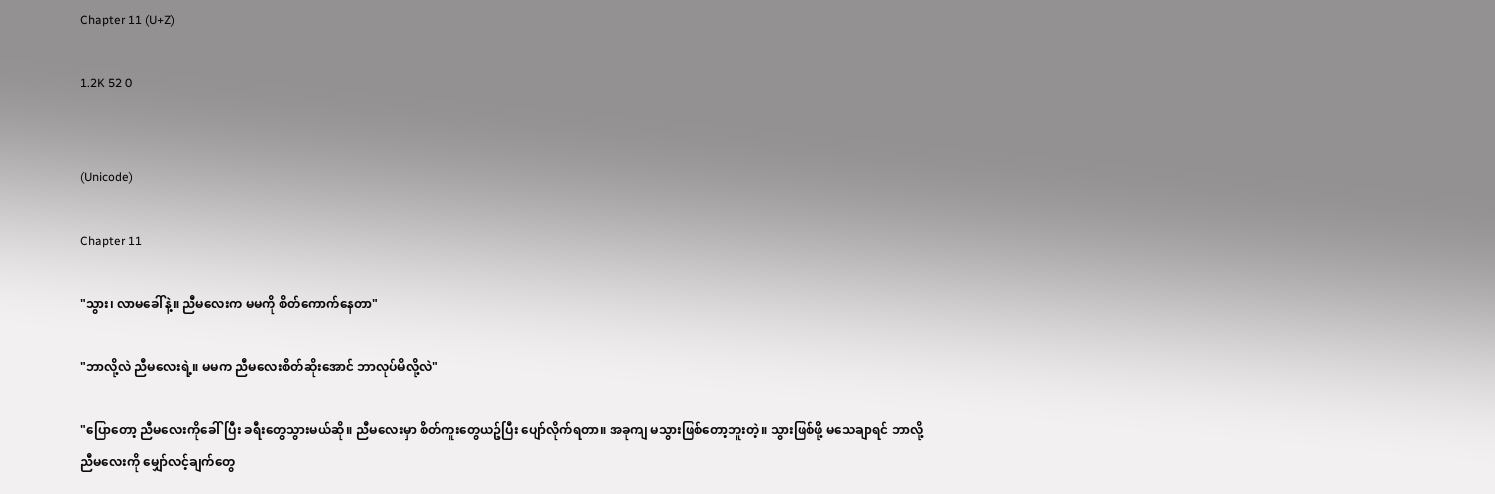Chapter 11 (U+Z)

1.2K 52 0


(Unicode)

Chapter 11

"သွား၊ လာမခေါ်နဲ့။ ညီမလေးက မမကို စိတ်ကောက်နေတာ"

"ဘာလို့လဲ ညီမလေးရဲ့။ မမက ညီမလေးစိတ်ဆိုးအောင် ဘာလုပ်မိလို့လဲ"

"ပြောတော့ ညီမလေးကိုခေါ်ပြီး ခရီးတွေသွားမယ်ဆို။ ညီမလေးမှာ စိတ်ကူးတွေယဥ်ပြီး ပျော်လိုက်ရတာ။ အခုကျ မသွားဖြစ်တော့ဘူးတဲ့။ သွားဖြစ်ဖို့ မသေချာရင် ဘာလို့ ညီမလေးကို မျှော်လင့်ချက်တွေ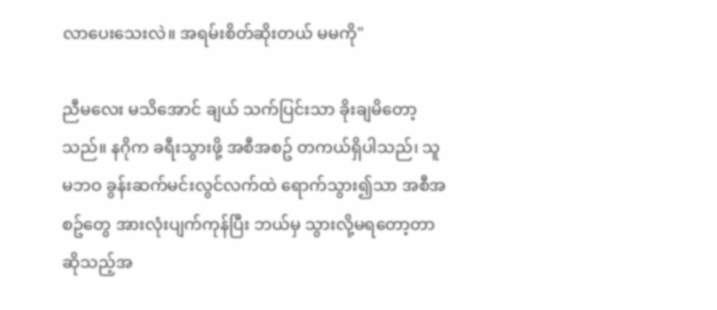လာပေးသေးလဲ။ အရမ်းစိတ်ဆိုးတယ် မမကို"

ညီမလေး မသိအောင် ချယ် သက်ပြင်းသာ ခိုးချမိတော့သည်။ နဂိုက ခရီးသွားဖို့ အစီအစဥ် တကယ်ရှိပါသည်၊ သူမဘဝ ခွန်းဆက်မင်းလွင်လက်ထဲ ရောက်သွား၍သာ အစီအစဥ်တွေ အားလုံးပျက်ကုန်ပြီး ဘယ်မှ သွားလို့မရတော့တာ ဆိုသည့်အ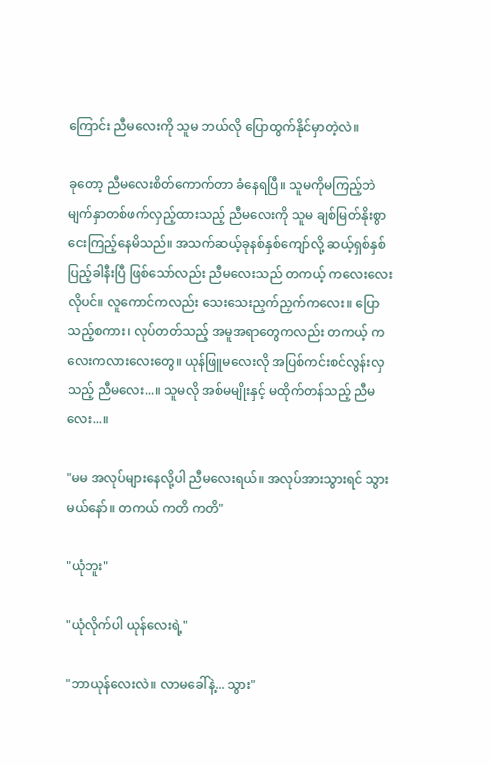ကြောင်း ညီမလေးကို သူမ ဘယ်လို ပြောထွက်နိုင်မှာတဲ့လဲ။

ခုတော့ ညီမလေးစိတ်ကောက်တာ ခံနေရပြီ။ သူမကိုမကြည့်ဘဲ မျက်နှာတစ်ဖက်လှည့်ထားသည့် ညီမလေးကို သူမ ချစ်မြတ်နိုးစွာ ငေးကြည့်နေမိသည်။ အသက်ဆယ့်ခုနစ်နှစ်ကျော်လို့ ဆယ့်ရှစ်နှစ် ပြည့်ခါနီးပြီ ဖြစ်သော်လည်း ညီမလေးသည် တကယ့် ကလေးလေးလိုပင်။ လူကောင်ကလည်း သေးသေးညှက်ညှက်ကလေး။ ပြောသည့်စကား၊ လုပ်တတ်သည့် အမူအရာတွေကလည်း တကယ့် ကလေးကလားလေးတွေ။ ယုန်ဖြူမလေးလို အပြစ်ကင်းစင်လွန်းလှသည့် ညီမလေး...။ သူမလို အစ်မမျိုးနှင့် မထိုက်တန်သည့် ညီမလေး...။

"မမ အလုပ်များနေလို့ပါ ညီမလေးရယ်။ အလုပ်အားသွားရင် သွားမယ်နော်။ တကယ် ကတိ ကတိ"

"ယုံဘူး"

"ယုံလိုက်ပါ ယုန်လေးရဲ့"

"ဘာယုန်လေးလဲ။ လာမခေါ်နဲ့... သွား"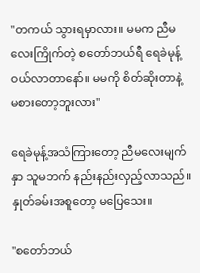"တကယ် သွားရမှာလား။ မမက ညီမလေးကြိုက်တဲ့ စတော်ဘယ်ရီ ရေခဲမုန့် ဝယ်လာတာနော်။ မမကို စိတ်ဆိုးတာနဲ့ မစားတော့ဘူးလား"

ရေခဲမုန့်အသံကြားတော့ ညီမလေးမျက်နှာ သူမဘက် နည်းနည်းလှည့်လာသည်။ နှုတ်ခမ်းအစူတော့ မပြေသေး။

"စတော်ဘယ်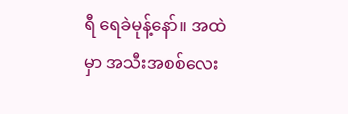ရီ ရေခဲမုန့်နော်။ အထဲမှာ အသီးအစစ်လေး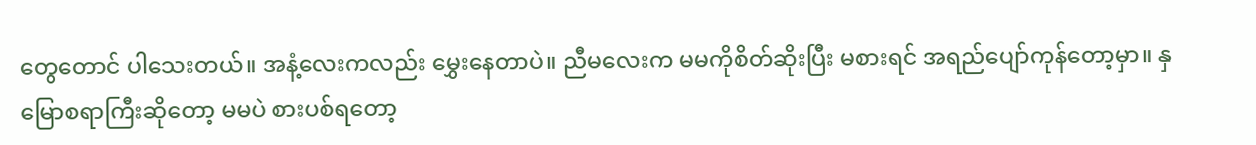တွေတောင် ပါသေးတယ်။ အနံ့လေးကလည်း မွှေးနေတာပဲ။ ညီမလေးက မမကိုစိတ်ဆိုးပြီး မစားရင် အရည်ပျော်ကုန်တော့မှာ။ နှမြောစရာကြီးဆိုတော့ မမပဲ စားပစ်ရတော့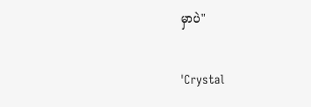မှာပဲ"

'Crystal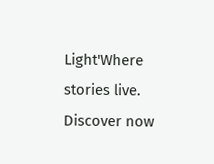Light'Where stories live. Discover now